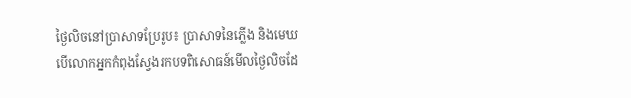ថ្ងៃលិចនៅប្រាសាទប្រែរូប៖ ប្រាសាទនៃភ្លើង និងមេឃ
បើលោកអ្នកកំពុងស្វែងរកបទពិសោធន៍មើលថ្ងៃលិចដែ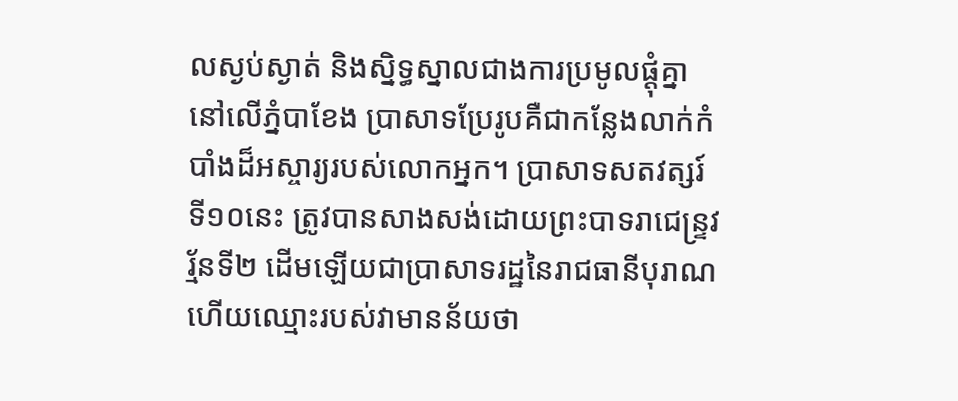លស្ងប់ស្ងាត់ និងស្និទ្ធស្នាលជាងការប្រមូលផ្តុំគ្នានៅលើភ្នំបាខែង ប្រាសាទប្រែរូបគឺជាកន្លែងលាក់កំបាំងដ៏អស្ចារ្យរបស់លោកអ្នក។ ប្រាសាទសតវត្សរ៍ទី១០នេះ ត្រូវបានសាងសង់ដោយព្រះបាទរាជេន្ទ្រវរ្ម័នទី២ ដើមឡើយជាប្រាសាទរដ្ឋនៃរាជធានីបុរាណ ហើយឈ្មោះរបស់វាមានន័យថា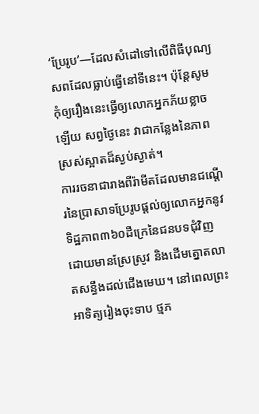‘ប្រែរូប’—ដែលសំដៅទៅលើពិធីបុណ្យសពដែលធ្លាប់ធ្វើនៅទីនេះ។ ប៉ុន្តែសូមកុំឲ្យរឿងនេះធ្វើឲ្យលោកអ្នកភ័យខ្លាចឡើយ សព្វថ្ងៃនេះ វាជាកន្លែងនៃភាពស្រស់ស្អាតដ៏ស្ងប់ស្ងាត់។
ការរចនាជារាងពីរ៉ាមីតដែលមានជណ្តើរនៃប្រាសាទប្រែរូបផ្តល់ឲ្យលោកអ្នកនូវទិដ្ឋភាព៣៦០ដឺក្រេនៃជនបទជុំវិញ ដោយមានស្រែស្រូវ និងដើមត្នោតលាតសន្ធឹងដល់ជើងមេឃ។ នៅពេលព្រះអាទិត្យរៀងចុះទាប ថ្មភ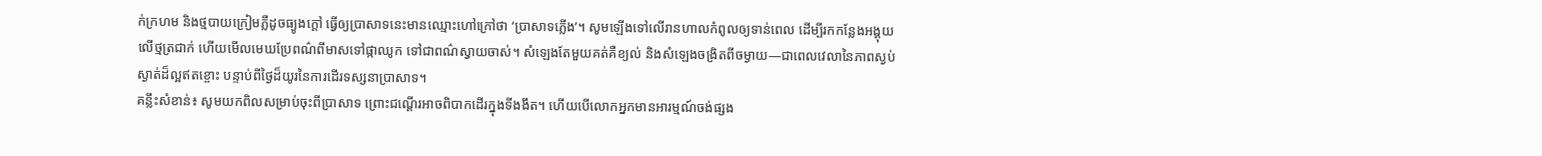ក់ក្រហម និងថ្មបាយក្រៀមភ្លឺដូចធ្យូងក្តៅ ធ្វើឲ្យប្រាសាទនេះមានឈ្មោះហៅក្រៅថា ‘ប្រាសាទភ្លើង’។ សូមឡើងទៅលើរានហាលកំពូលឲ្យទាន់ពេល ដើម្បីរកកន្លែងអង្គុយលើថ្មត្រជាក់ ហើយមើលមេឃប្រែពណ៌ពីមាសទៅផ្កាឈូក ទៅជាពណ៌ស្វាយចាស់។ សំឡេងតែមួយគត់គឺខ្យល់ និងសំឡេងចង្រិតពីចម្ងាយ—ជាពេលវេលានៃភាពស្ងប់ស្ងាត់ដ៏ល្អឥតខ្ចោះ បន្ទាប់ពីថ្ងៃដ៏យូរនៃការដើរទស្សនាប្រាសាទ។
គន្លឹះសំខាន់៖ សូមយកពិលសម្រាប់ចុះពីប្រាសាទ ព្រោះជណ្តើរអាចពិបាកដើរក្នុងទីងងឹត។ ហើយបើលោកអ្នកមានអារម្មណ៍ចង់ផ្សង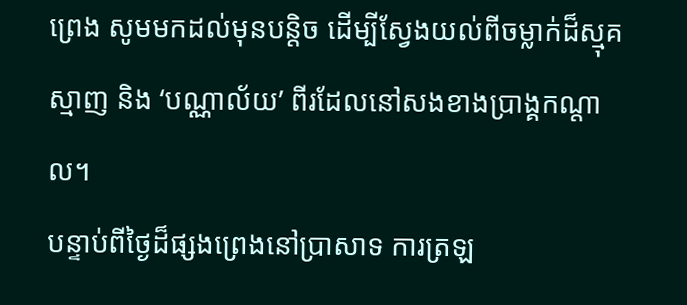ព្រេង សូមមកដល់មុនបន្តិច ដើម្បីស្វែងយល់ពីចម្លាក់ដ៏ស្មុគស្មាញ និង ‘បណ្ណាល័យ’ ពីរដែលនៅសងខាងប្រាង្គកណ្តាល។
បន្ទាប់ពីថ្ងៃដ៏ផ្សងព្រេងនៅប្រាសាទ ការត្រឡ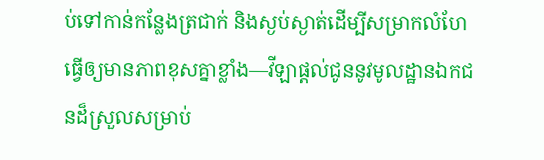ប់ទៅកាន់កន្លែងត្រជាក់ និងស្ងប់ស្ងាត់ដើម្បីសម្រាកលំហែធ្វើឲ្យមានភាពខុសគ្នាខ្លាំង—វីឡាផ្តល់ជូននូវមូលដ្ឋានឯកជនដ៏ស្រួលសម្រាប់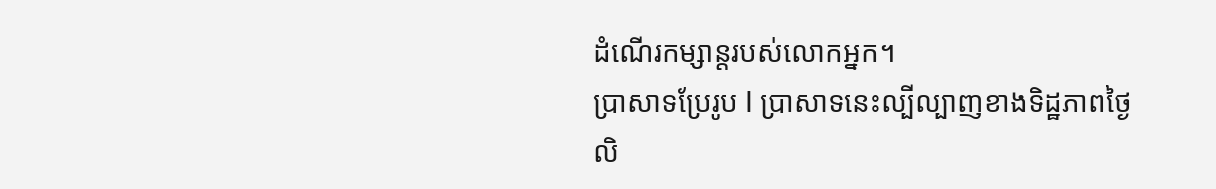ដំណើរកម្សាន្តរបស់លោកអ្នក។
ប្រាសាទប្រែរូប I ប្រាសាទនេះល្បីល្បាញខាងទិដ្ឋភាពថ្ងៃលិ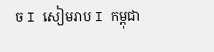ច I សៀមរាប I កម្ពុជា